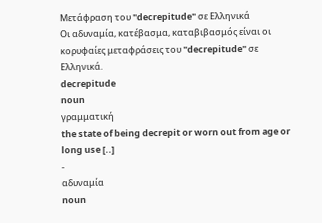Μετάφραση του "decrepitude" σε Ελληνικά
Οι αδυναμία, κατέβασμα, καταβιβασμός είναι οι κορυφαίες μεταφράσεις του "decrepitude" σε Ελληνικά.
decrepitude
noun
γραμματική
the state of being decrepit or worn out from age or long use [..]
-
αδυναμία
noun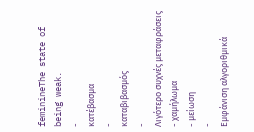feminineThe state of being weak.
-
κατέβασμα
-
καταβιβασμός
-
Λιγότερο συχνές μεταφράσεις
- χαμήλωμα
- μείωση
-
Εμφάνιση αλγοριθμικά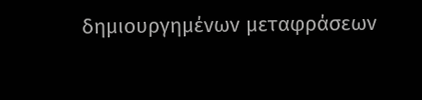δημιουργημένων μεταφράσεων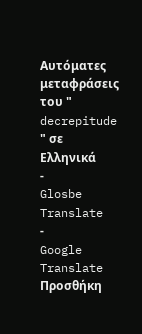Αυτόματες μεταφράσεις του " decrepitude " σε Ελληνικά
-
Glosbe Translate
-
Google Translate
Προσθήκη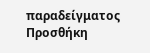παραδείγματος
Προσθήκη